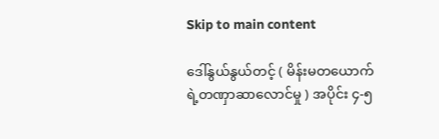Skip to main content

ဒေါ်နွယ်နွယ်တင့် ( မိန်းမတယောက်ရဲ့တဏှာဆာလောင်မှု ) အပိုင်း ၄-၅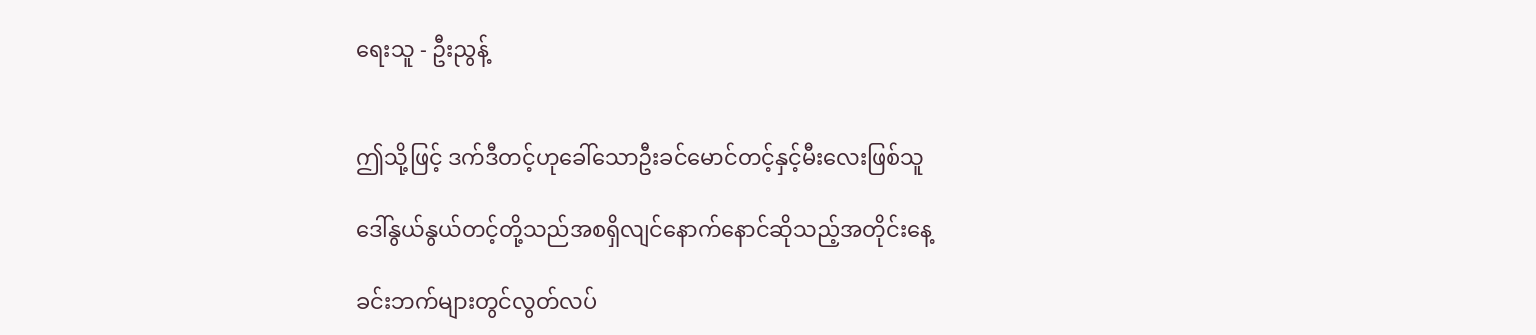ရေးသူ - ဦးညွန့်


ဤသို့ဖြင့် ဒက်ဒီတင့်ဟုခေါ်သောဦးခင်မောင်တင့်နှင့်မီးလေးဖြစ်သူ

ဒေါ်နွယ်နွယ်တင့်တို့သည်အစရှိလျင်နောက်နောင်ဆိုသည့်အတိုင်းနေ့

ခင်းဘက်များတွင်လွတ်လပ်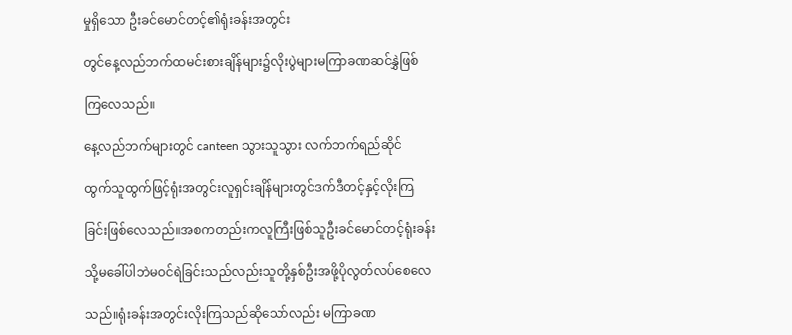မှုရှိသော ဦးခင်မောင်တင့်၏ရုံးခန်းအတွင်း

တွင်နေ့လည်ဘက်ထမင်းစားချိန်များ၌လိုးပွဲများမကြာခဏဆင်နွှဲဖြစ်

ကြလေသည်။

နေ့လည်ဘက်များတွင် canteen သွားသူသွား လက်ဘက်ရည်ဆိုင်

ထွက်သူထွက်ဖြင့်ရုံးအတွင်းလူရှင်းချိန်များတွင်ဒက်ဒီတင့်နှင့်လိုးကြ

ခြင်းဖြစ်လေသည်။အစကတည်းကလူကြီးဖြစ်သူဦးခင်မောင်တင့်ရုံးခန်း

သို့မခေါ်ပါဘဲမဝင်ရဲခြင်းသည်လည်းသူတို့နှစ်ဦးအဖို့ပိုလွတ်လပ်စေလေ

သည်။ရုံးခန်းအတွင်းလိုးကြသည်ဆိုသော်လည်း မကြာခဏ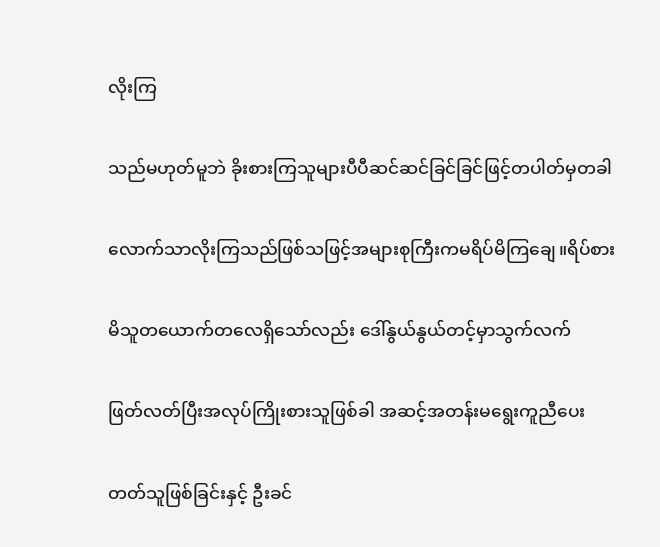လိုးကြ

သည်မဟုတ်မူဘဲ ခိုးစားကြသူများပီပီဆင်ဆင်ခြင်ခြင်ဖြင့်တပါတ်မှတခါ

လောက်သာလိုးကြသည်ဖြစ်သဖြင့်အများစုကြီးကမရိပ်မိကြချေ။ရိပ်စား

မိသူတယောက်တလေရှိသော်လည်း ဒေါ်နွယ်နွယ်တင့်မှာသွက်လက်

ဖြတ်လတ်ပြီးအလုပ်ကြိုးစားသူဖြစ်ခါ အဆင့်အတန်းမရွေးကူညီပေး

တတ်သူဖြစ်ခြင်းနှင့် ဦးခင်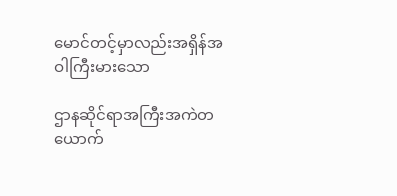မောင်တင့်မှာလည်းအရှိန်အဝါကြီးမားသော

ဌာနဆိုင်ရာအကြီးအကဲတယောက်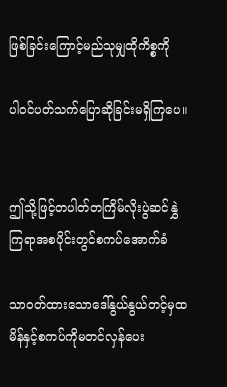ဖြစ်ခြင်းကြောင့်မည်သုမျှထိုကိစ္စကို

ပါဝင်ပတ်သက်ပြောဆိုခြင်းမရှိကြပေ။


ဤသို့ဖြင့်တပါတ်တကြိမ်လိုးပွဲဆင်နွှဲကြရာအစပိုင်းတွင်စကပ်အောက်ခံ

သာဝတ်ထားသောဒေါ်နွယ်နွယ်တင့်မှထမိန်နှင့်စကပ်ကိုမတင်လှန်ပေး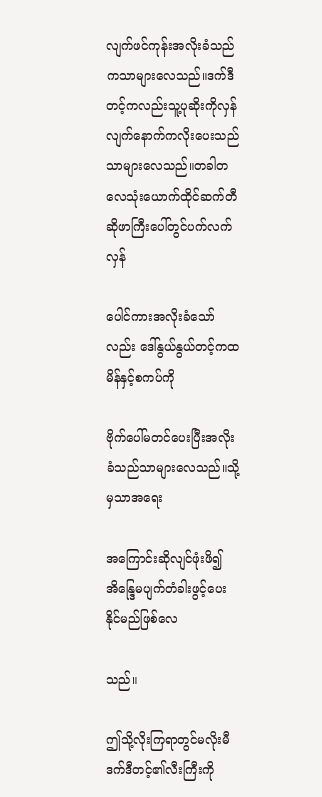လျက်ဖင်ကုန်းအလိုးခံသည်ကသာများလေသည်။ဒက်ဒီတင့်ကလည်းသူ့ပုဆိုးကိုလှန်လျက်နောက်ကလိုးပေးသည်သာများလေသည်။တခါတလေသုံးယောက်ထိုင်ဆက်တီဆိုဖာကြီးပေါ်တွင်ပက်လက်လှန်

ပေါင်ကားအလိုးခံသော်လည်း ဒေါ်နွယ်နွယ်တင့်ကထမိန်နှင့်စကပ်ကို

ဗိုက်ပေါ်မတင်ပေးပြီးအလိုးခံသည်သာများလေသည်။သို့မှသာအရေး

အကြောင်းဆိုလျင်ဖုံးဖိ၍အိန္ဒြေမပျက်တံခါးဖွင့်ပေးနိုင်မည်ဖြစ်လေ

သည်။

ဤသို့လိုးကြရာတွင်မလိုးမီဒက်ဒီတင့်၏လီးကြီးကို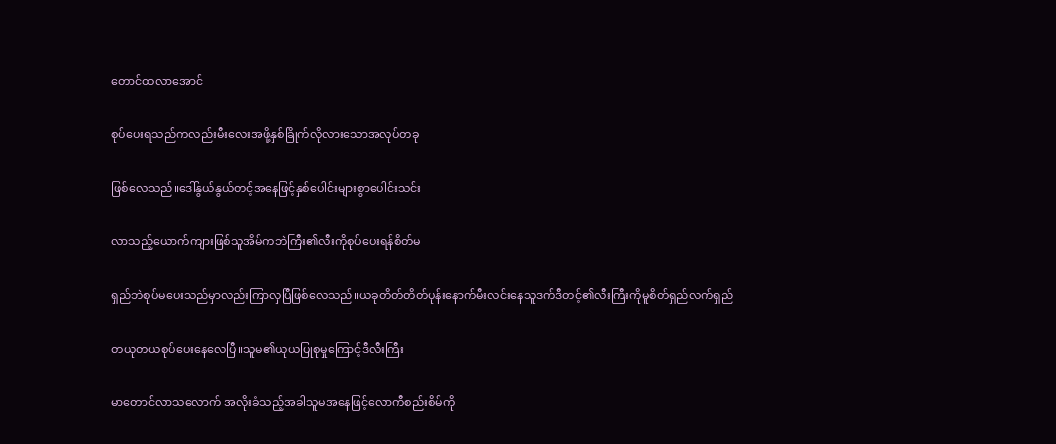တောင်ထလာအောင်

စုပ်ပေးရသည်ကလည်းမီးလေးအဖို့နှစ်ခြိုက်လိုလားသောအလုပ်တခု

ဖြစ်လေသည်။ဒေါ်နွယ်နွယ်တင့်အနေဖြင့်နှစ်ပေါင်းများစွာပေါင်းသင်း

လာသည့်ယောက်ကျားဖြစ်သူအိမ်ကဘဲကြီး၏လီးကိုစုပ်ပေးရန်စိတ်မ

ရှည်ဘဲစုပ်မပေးသည်မှာလည်းကြာလှပြီဖြစ်လေသည်။ယခုတိတ်တိတ်ပုန်းနောက်မီးလင်းနေသူဒက်ဒီတင့်၏လီးကြီးကိုမူစိတ်ရှည်လက်ရှည်

တယုတယစုပ်ပေးနေလေပြီ။သူမ၏ယုယပြုစုမှုကြောင့်ဒီလီးကြီး

မာတောင်လာသလောက် အလိုးခံသည့်အခါသူမအနေဖြင့်လောကီစည်းစိမ်ကို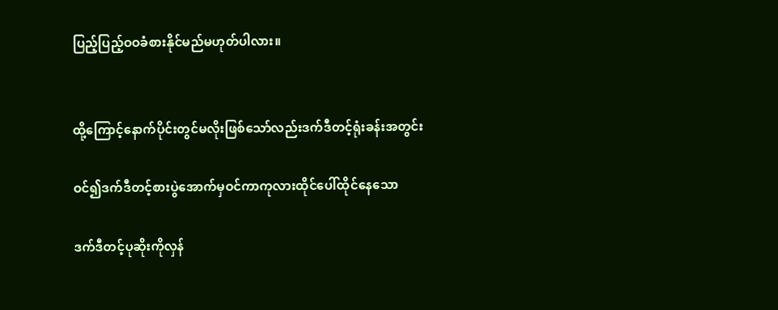ပြည့်ပြည့်ဝဝခံစားနိုင်မည်မဟုတ်ပါလား။


ထို့ကြောင့်နောက်ပိုင်းတွင်မလိုးဖြစ်သော်လည်းဒက်ဒီတင့်ရုံးခန်းအတွင်း

ဝင်၍ဒက်ဒီတင့်စားပွဲအောက်မှဝင်ကာကုလားထိုင်ပေါ်ထိုင်နေသော

ဒက်ဒီတင့်ပုဆိုးကိုလှန်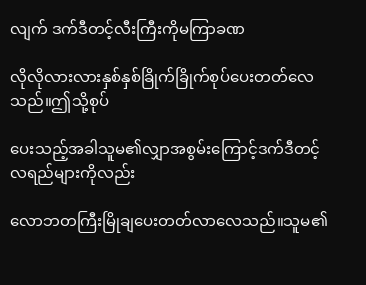လျက် ဒက်ဒီတင့်လီးကြီးကိုမကြာခဏ

လိုလိုလားလားနှစ်နှစ်ခြိုက်ခြိုက်စုပ်ပေးတတ်လေသည်။ဤသို့စုပ်

ပေးသည့်အခါသူမ၏လျှာအစွမ်းကြောင့်ဒက်ဒီတင့်လရည်များကိုလည်း

လောဘတကြီးမြိုချပေးတတ်လာလေသည်။သူမ၏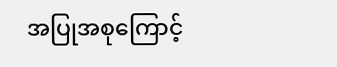အပြုအစုကြောင့်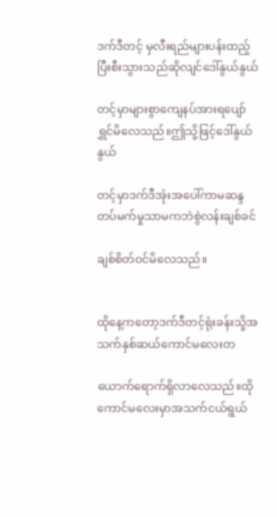ဒက်ဒီတင့် မှလီးရည်များပန်းထည့်ပြီးစီးသွားသည်ဆိုလျင်ဒေါ်နွယ်နွယ်

တင့်မှာများစွာကျေနပ်အားရပျော်ရွှင်မိလေသည်။ဤသို့ဖြင့်ဒေါ်နွယ်နွယ်

တင့်မှာဒက်ဒီအုံးအပေါ်ကာမဆန္ဒတပ်မက်မှုသာမကဘဲစွဲလန်းချစ်ခင်

ချစ်စိတ်ဝင်မိလေသည်။


ထိုနေ့ကတော့ဒက်ဒီတင့်ရုံးခန်းသို့အသက်နှစ်ဆယ်ကောင်မလေးတ

ယောက်ရောက်ရှိလာလေသည်။ထိုကောင်မလေးမှာအသက်ငယ်ရွယ်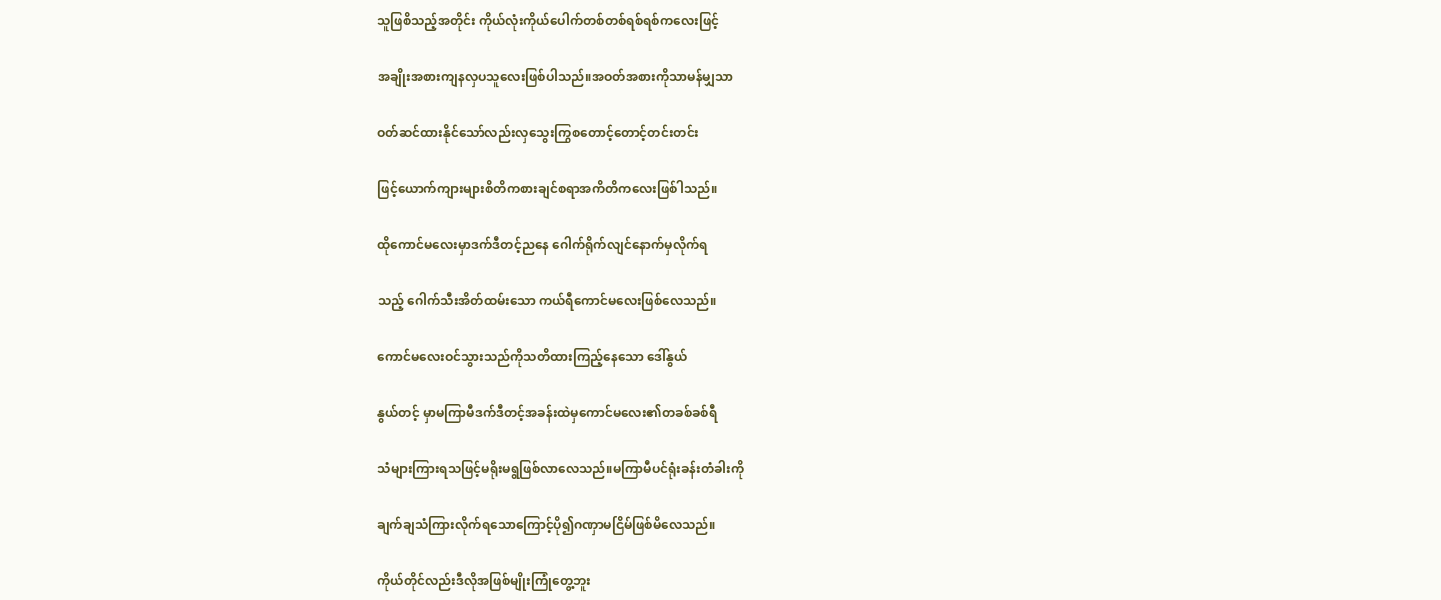သူဖြစိသည့်အတိုင်း ကိုယ်လုံးကိုယ်ပေါက်တစ်တစ်ရစ်ရစ်ကလေးဖြင့်

အချိုးအစားကျနလှပသူလေးဖြစ်ပါသည်။အဝတ်အစားကိုသာမန်မျှသာ

ဝတ်ဆင်ထားနိုင်သော်လည်းလှသွေးကြွစတောင့်တောင့်တင်းတင်း

ဖြင့်ယောက်ကျားများစိတိကစားချင်စရာအကိတိကလေးဖြစ်ါသည်။

ထိုကောင်မလေးမှာဒက်ဒီတင့်ညနေ ဂေါက်ရိုက်လျင်နောက်မှလိုက်ရ

သည့် ဂေါက်သီးအိတ်ထမ်းသော ကယ်ရီကောင်မလေးဖြစ်လေသည်။

ကောင်မလေးဝင်သွားသည်ကိုသတိထားကြည့်နေသော ဒေါ်နွယ်

နွယ်တင့် မှာမကြာမီဒက်ဒီတင့်အခန်းထဲမှကောင်မလေး၏တခစ်ခစ်ရီ

သံများကြားရသဖြင့်မရိုးမရွဖြစ်လာလေသည်။မကြာမီပင်ရုံးခန်းတံခါးကို

ချက်ချသံကြားလိုက်ရသောကြောင့်ပို၍ဂဏှာမငြိမ်ဖြစ်မိလေသည်။

ကိုယ်တိုင်လည်းဒီလိုအဖြစ်မျိုးကြုံတွေ့ဘူး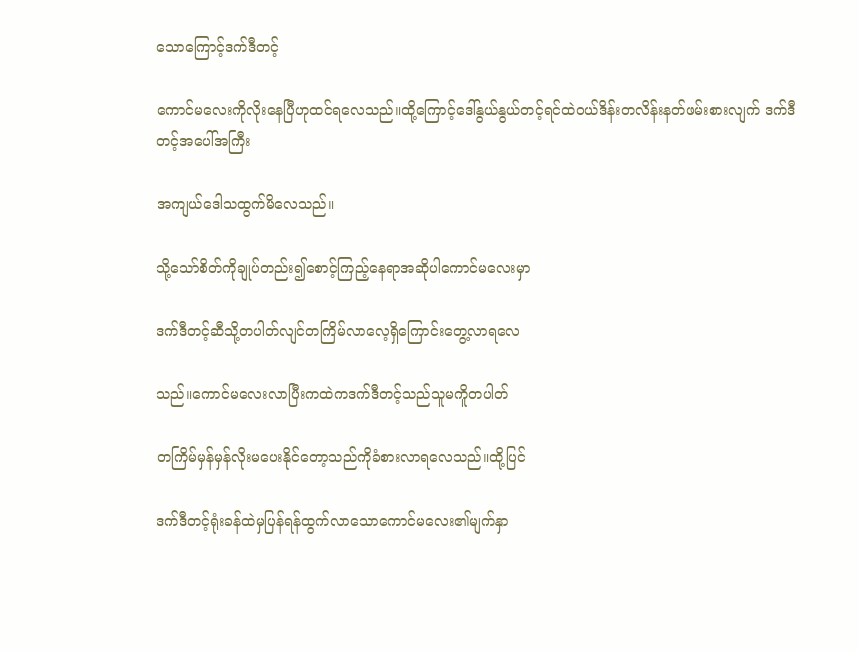သောကြောင့်ဒက်ဒီတင့်

ကောင်မလေးကိုလိုးနေပြီဟုထင်ရလေသည်။ထို့ကြောင့်ဒေါ်နွယ်နွယ်တင့်ရင်ထဲဝယ်ဒိန်းတလိန်းနတ်ဖမ်းစားလျက် ဒက်ဒီတင့်အပေါ်အကြီး

အကျယ်ဒေါသထွက်မိလေသည်။

သို့သော်စိတ်ကိုချုပ်တည်း၍စောင့်ကြည့်နေရာအဆိုပါကောင်မလေးမှာ

ဒက်ဒီတင့်ဆီသို့တပါတ်လျင်တကြိမ်လာလေ့ရှိကြောင်းတွေ့လာရလေ

သည်။ကောင်မလေးလာပြီးကထဲကဒက်ဒီတင့်သည်သူမကိူတပါတ်

တကြိမ်မှန်မှန်လိုးမပေးနိုင်တော့သည်ကိုခံစားလာရလေသည်။ထို့ပြင်

ဒက်ဒီတင့်ရုံးခန်ထဲမှပြန်ရန်ထွက်လာသောကောင်မလေး၏မျက်နှာ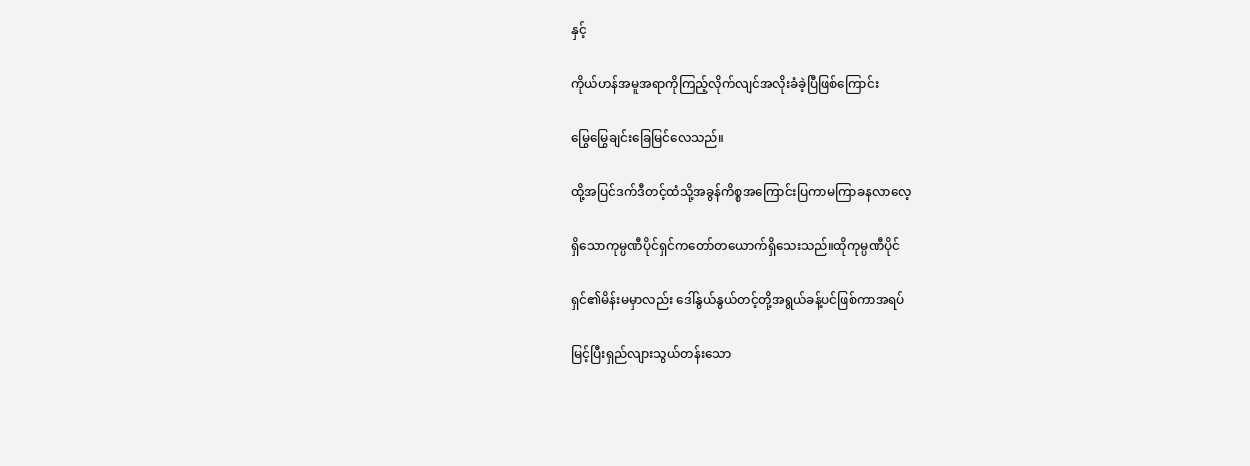နှင့်

ကိုယ်ဟန်အမူအရာကိုကြည့်လိုက်လျင်အလိုးခံခဲ့ပြီဖြစ်ကြောင်း

မြွေမြွေချင်းခြေမြင်လေသည်။

ထို့အပြင်ဒက်ဒီတင့်ထံသို့အခွန်ကိစ္စအကြောင်းပြကာမကြာခနလာလေ့

ရှိသောကုမ္ပဏီပိုင်ရှင်ကတော်တယောက်ရှိသေးသည်။ထိုကုမ္ပဏီပိုင်

ရှင်၏မိန်းမမှာလည်း ဒေါ်နွယ်နွယ်တင့်တို့အရွယ်ခန့်ပင်ဖြစ်ကာအရပ်

မြင့်ပြီးရှည်လျားသွယ်တန်းသော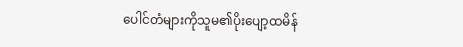ပေါင်တံများကိုသူမ၏ပိုးပျော့ထမိန်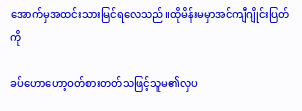အောက်မှအထင်းသားမြင်ရလေသည်။ထိုမိန်းမမှာအင်ကျီဂျိုင်းပြတ်ကို

ခပ်ဟောဟော့ဝတ်စားတတ်သဖြင့်သူမ၏လှပ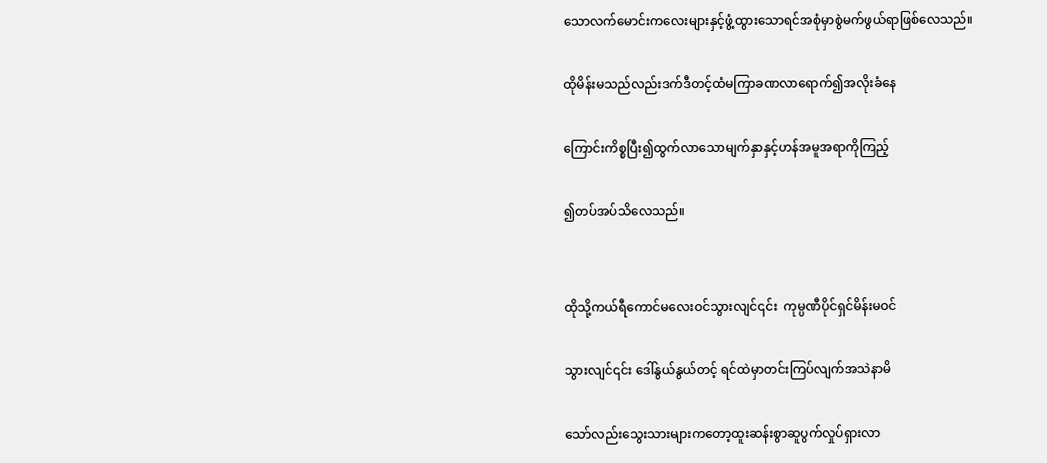သောလက်မောင်းကလေးများနှင့်ဖွံ့ထွားသောရင်အစုံမှာစွဲမက်ဖွယ်ရာဖြစ်လေသည်။

ထိုမိန်းမသည်လည်းဒက်ဒီတင့်ထံမကြာခဏလာရောက်၍အလိုးခံနေ

ကြောင်းကိစ္စပြီး၍ထွက်လာသောမျက်နှာနှင့်ဟန်အမူအရာကိုကြည့်

၍တပ်အပ်သိလေသည်။


ထိုသို့ကယ်ရီကောင်မလေးဝင်သွားလျင်၎င်း  ကုမ္ပဏီပိုင်ရှင်မိန်းမဝင်

သွားလျင်၎င်း ဒေါ်နွယ်နွယ်တင့် ရင်ထဲမှာတင်းကြပ်လျက်အသဲနာမိ

သော်လည်းသွေးသားများကတော့ထူးဆန်းစွာဆူပွက်လှုပ်ရှားလာ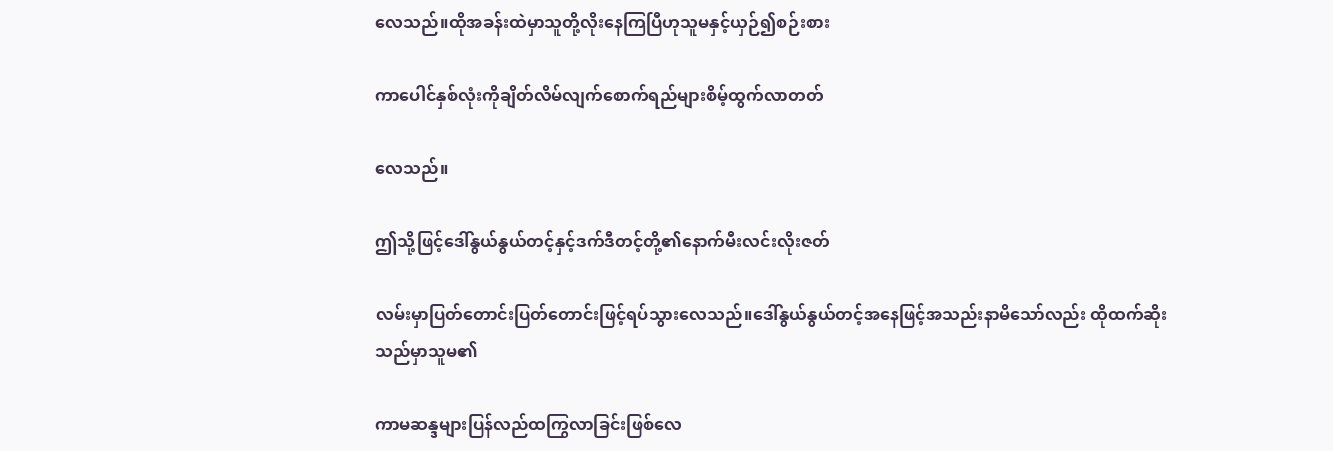လေသည်။ထိုအခန်းထဲမှာသူတို့လိုးနေကြပြီဟုသူမနှင့်ယှဉ်၍စဉ်းစား

ကာပေါင်နှစ်လုံးကိုချိတ်လိမ်လျက်စောက်ရည်များစိမ့်ထွက်လာတတ်

လေသည်။

ဤသို့ဖြင့်ဒေါ်နွယ်နွယ်တင့်နှင့်ဒက်ဒီတင့်တို့၏နောက်မီးလင်းလိုးဇတ်

လမ်းမှာပြတ်တောင်းပြတ်တောင်းဖြင့်ရပ်သွားလေသည်။ဒေါ်နွယ်နွယ်တင့်အနေဖြင့်အသည်းနာမိသော်လည်း ထိုထက်ဆိုးသည်မှာသူမ၏

ကာမဆန္ဒများပြန်လည်ထကြွလာခြင်းဖြစ်လေ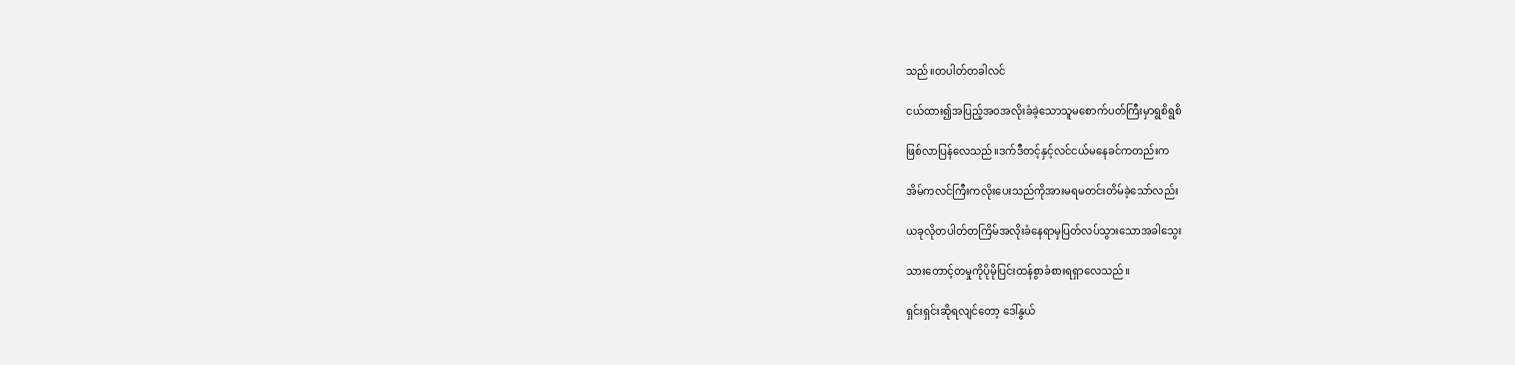သည်။တပါတ်တခါလင်

ငယ်ထား၍အပြည့်အဝအလိုးခံခဲ့သောသူမစောက်ပတ်ကြီးမှာရွစိရွစိ

ဖြစ်လာပြန်လေသည်။ဒက်ဒီတင့်နှင့်လင်ငယ်မနေခင်ကတည်းက

အိမ်ကလင်ကြီးကလိုးပေးသည်ကိုအားမရမတင်းတိမ်ခဲ့သော်လည်း

ယခုလိုတပါတ်တကြိမ်အလိုးခံနေရာမှပြတ်လပ်သွားသောအခါသွေး

သားတောင့်တမှုကိုပိုမိုပြင်းထန်စွာခံစားရရှာလေသည်။

ရှင်းရှင်းဆိုရလျင်တော့ ဒေါ်နွယ်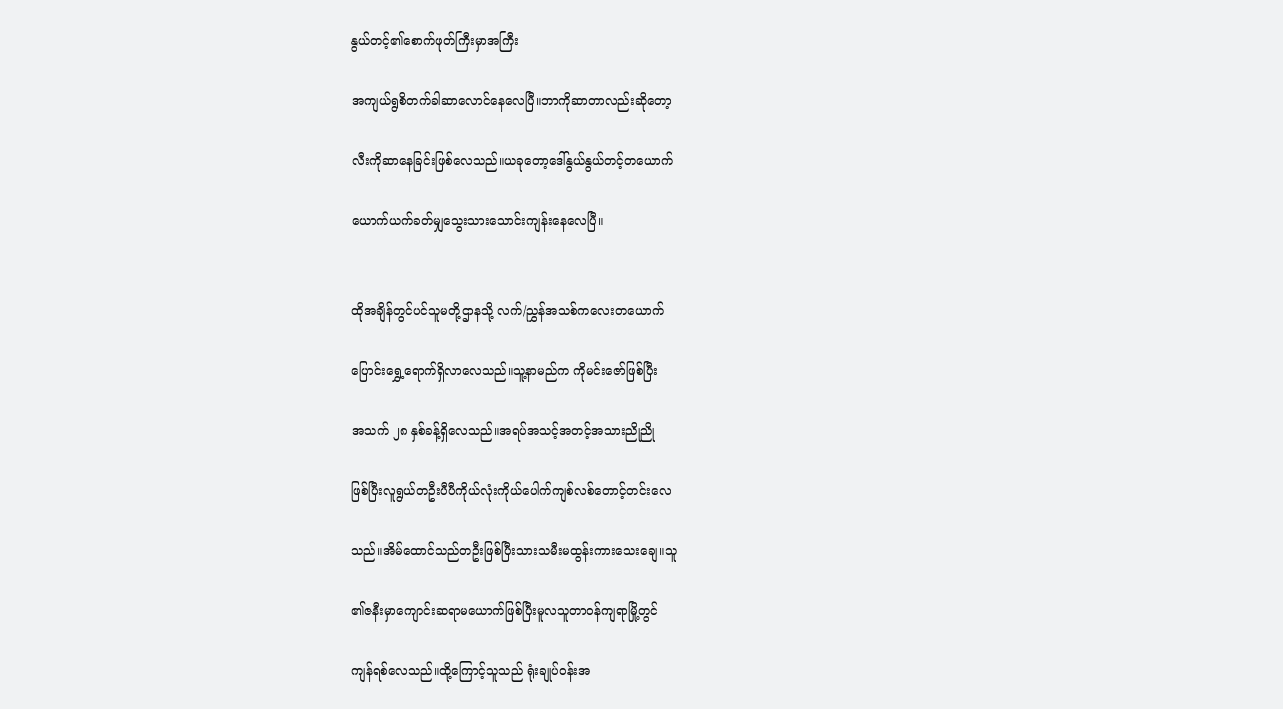နွယ်တင့်၏စောက်ဖုတ်ကြီးမှာအကြီး

အကျယ်ရွစိတက်ခါဆာလောင်နေလေပြီ။ဘာကိုဆာတာလည်းဆိုတော့

လီးကိုဆာနေခြင်းဖြစ်လေသည်။ယခုတော့ဒေါ်နွယ်နွယ်တင့်တယောက်

ယောက်ယက်ခတ်မျှသွေးသားသောင်းကျန်းနေလေပြီ။


ထိုအချိန်တွင်ပင်သူမတို့ဌာနသို့ လက်/ညွှန်အသစ်ကလေးတယောက်

ပြောင်းရွှေ့ရောက်ရှိလာလေသည်။သူ့နာမည်က ကိုမင်းဇော်ဖြစ်ပြီး

အသက် ၂၈ နှစ်ခန့်ရှိလေသည်။အရပ်အသင့်အတင့်အသားညိုညို

ဖြစ်ပြီးလူရွယ်တဦးပီပီကိုယ်လုံးကိုယ်ပေါက်ကျစ်လစ်တောင့်တင်းလေ

သည်။အိမ်ထောင်သည်တဦးဖြစ်ပြီးသားသမီးမထွန်းကားသေးချေ။သူ

၏ဇနီးမှာကျောင်းဆရာမယောက်ဖြစ်ပြီးမူလသူတာဝန်ကျရာမြို့တွင်

ကျန်ရစ်လေသည်။ထို့ကြောင့်သူသည် ရုံးချုပ်ဝန်းအ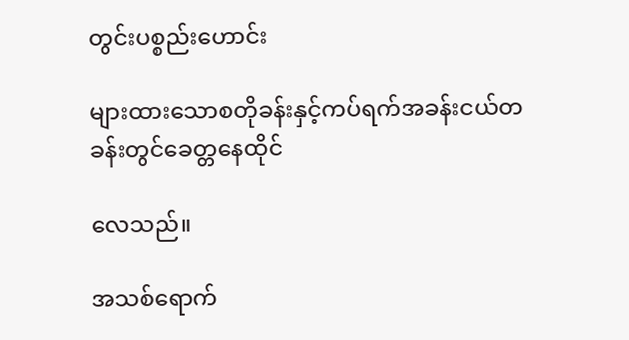တွင်းပစ္စည်းဟောင်း

များထားသောစတိုခန်းနှင့်ကပ်ရက်အခန်းငယ်တခန်းတွင်ခေတ္တနေထိုင်

လေသည်။

အသစ်ရောက်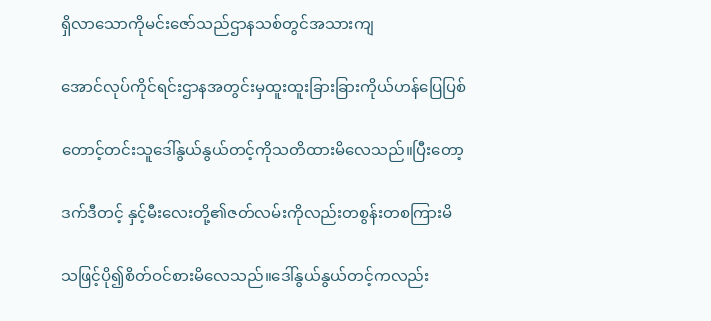ရှိလာသောကိုမင်းဇော်သည်ဌာနသစ်တွင်အသားကျ

အောင်လုပ်ကိုင်ရင်းဌာနအတွင်းမှထူးထူးခြားခြားကိုယ်ဟန်ပြေပြစ်

တောင့်တင်းသူဒေါ်နွယ်နွယ်တင့်ကိုသတိထားမိလေသည်။ပြီးတော့

ဒက်ဒီတင့် နှင့်မီးလေးတို့၏ဇတ်လမ်းကိုလည်းတစွန်းတစကြားမိ

သဖြင့်ပို၍စိတ်ဝင်စားမိလေသည်။ဒေါ်နွယ်နွယ်တင့်ကလည်း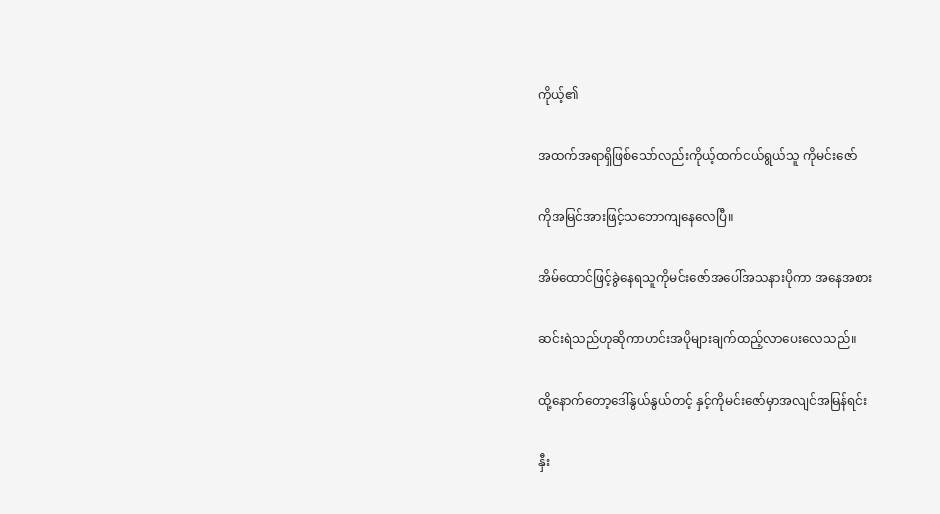ကိုယ့်၏

အထက်အရာရှိဖြစ်သော်လည်းကိုယ့်ထက်ငယ်ရွယ်သူ ကိုမင်းဇော်

ကိုအမြင်အားဖြင့်သဘောကျနေလေပြီ။

အိမ်ထောင်ဖြင့်ခွဲနေရသူကိုမင်းဇော်အပေါ်အသနားပိုကာ အနေအစား

ဆင်းရဲသည်ဟုဆိုကာဟင်းအပိုများချက်ထည့်လာပေးလေသည်။

ထို့နောက်တော့ဒေါ်နွယ်နွယ်တင့် နှင့်ကိုမင်းဇော်မှာအလျင်အမြန်ရင်း

နှီး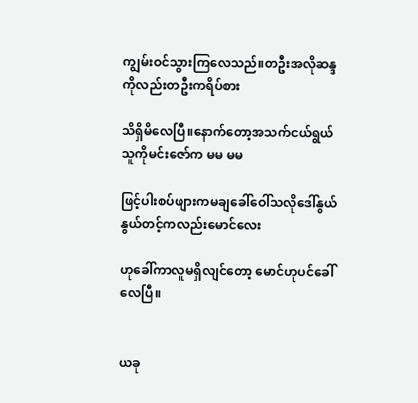ကျွမ်းဝင်သွားကြလေသည်။တဦးအလိုဆန္ဒကိုလည်းတဦးကရိပ်စား

သိရှိမိလေပြီ။နောက်တော့အသက်ငယ်ရွယ်သူကိုမင်းဇော်က မမ မမ

ဖြင့်ပါးစပ်ဖျားကမချခေါ်ဝေါ်သလိုဒေါ်နွယ်နွယ်တင့်ကလည်းမောင်လေး

ဟုခေါ်ကာလူမရှိလျင်တော့ မောင်ဟုပင်ခေါ်လေပြီ။


ယခု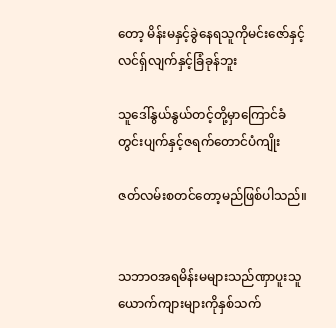တော့ မိန်းမနှင့်ခွဲနေရသူကိုမင်းဇော်နှင့်လင်ရှ်လျက်နှင့်ခြံခုန်ဘူး

သူဒေါ်နွယ်နွယ်တင့်တို့မှာကြောင်ခံတွင်းပျက်နှင့်ဇရက်တောင်ပံကျိုး

ဇတ်လမ်းစတင်တော့မည်ဖြစ်ပါသည်။


သဘာဝအရမိန်းမများသည်ဏှာပူးသူယောက်ကျားများကိုနှစ်သက်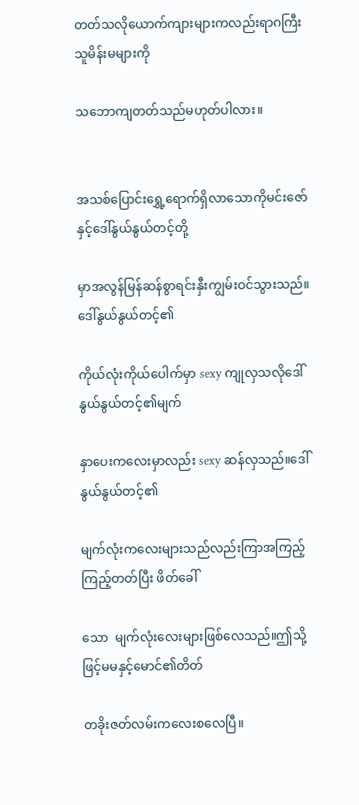တတ်သလိုယောက်ကျားများကလည်းရာဂကြီးသူမိန်းမများကို

သဘောကျတတ်သည်မဟုတ်ပါလား။


အသစ်ပြောင်းရွှေ့ရောက်ရှိလာသောကိုမင်းဇော်နှင့်ဒေါ်နွယ်နွယ်တင့်တို့

မှာအလွန်မြန်ဆန်စွာရင်းနှီးကျွမ်းဝင်သွားသည်။ဒေါ်နွယ်နွယ်တင့်၏

ကိုယ်လုံးကိုယ်ပေါက်မှာ sexy ကျုလှသလိုဒေါ်နွယ်နွယ်တင့်၏မျက်

နှာပေးကလေးမှာလည်း sexy ဆန်လှသည်။ဒေါ်နွယ်နွယ်တင့်၏

မျက်လုံးကလေးများသည်လည်းကြာအကြည့်ကြည့်တတ်ပြီး ဖိတ်ခေါ်

သော  မျက်လုံးလေးများဖြစ်လေသည်။ဤသို့ဖြင့်မမနှင့်မောင်၏တိတ်

တခိုးဇတ်လမ်းကလေးစလေပြီ။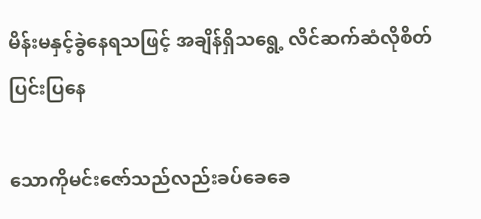မိန်းမနှင့်ခွဲနေရသဖြင့် အချိန်ရှိသရွေ့ လိင်ဆက်ဆံလိုစိတ်ပြင်းပြနေ

သောကိုမင်းဇော်သည်လည်းခပ်ခေခေ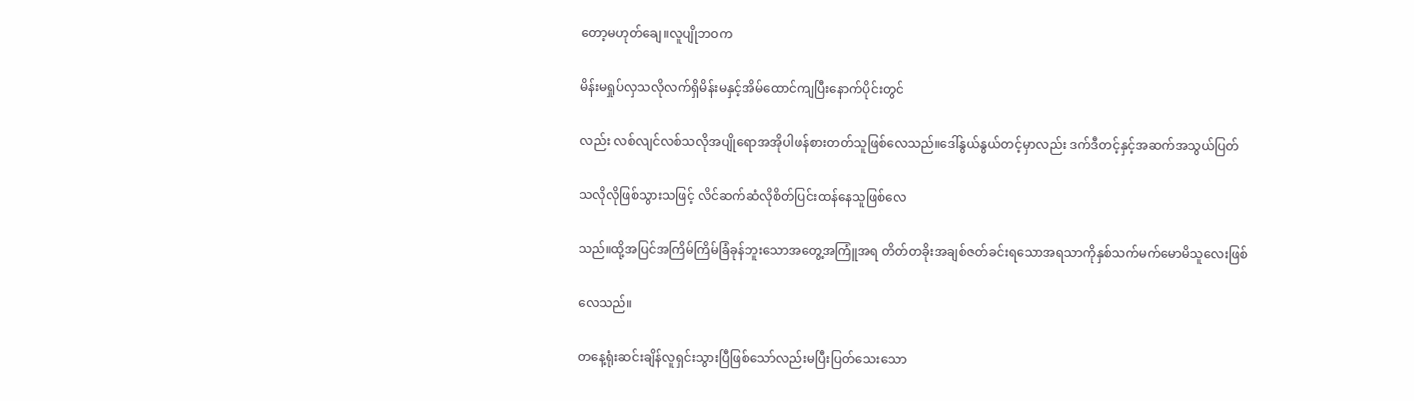တော့မဟုတ်ချေ။လူပျိုဘဝက

မိန်းမရှုပ်လှသလိုလက်ရှိမိန်းမနှင့်အိမ်ထောင်ကျပြီးနောက်ပိုင်းတွင်

လည်း လစ်လျင်လစ်သလိုအပျိုရောအအိုပါဖန်စားတတ်သူဖြစ်လေသည်။ဒေါ်နွယ်နွယ်တင့်မှာလည်း ဒက်ဒီတင့်နှင့်အဆက်အသွယ်ပြတ်

သလိုလိုဖြစ်သွားသဖြင့် လိင်ဆက်ဆံလိုစိတ်ပြင်းထန်နေသူဖြစ်လေ

သည်။ထို့အပြင်အကြိမ်ကြိမ်ခြံခုန်ဘူးသောအတွေ့အကြူံအရ တိတ်တခိုးအချစ်ဇတ်ခင်းရသောအရသာကိုနှစ်သက်မက်မောမိသူလေးဖြစ်

လေသည်။

တနေ့ရုံးဆင်းချိန်လူရှင်းသွားပြီဖြစ်သော်လည်းမပြီးပြတ်သေးသော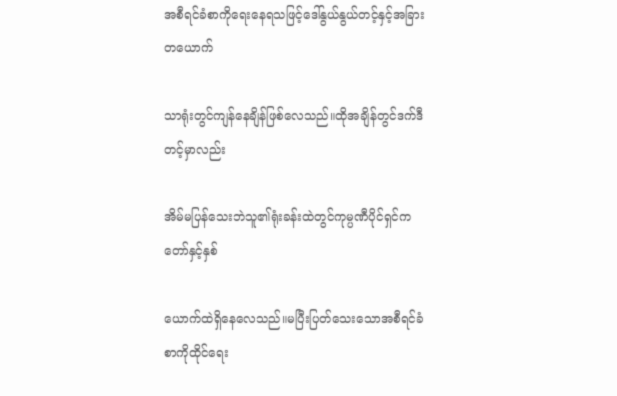အစီရင်ခံစာကိုရေးနေရသဖြင့်ဒေါ်နွယ်နွယ်တင့်နှင့်အခြားတယောက်

သာရုံးတွင်ကျန်နေချိန်ဖြစ်လေသည်။ထိုအချိန်တွင်ဒက်ဒီတင့်မှာလည်း

အိမ်မပြန်သေးဘဲသူ၏ရုံးခန်းထဲတွင်ကုမ္ပဏီပိုင်ရှင်ကတော်နှင့်နှစ်

ယောက်ထဲရှိနေလေသည်။မပြီးပြတ်သေးသောအစီရင်ခံစာကိုထိုင်ရေး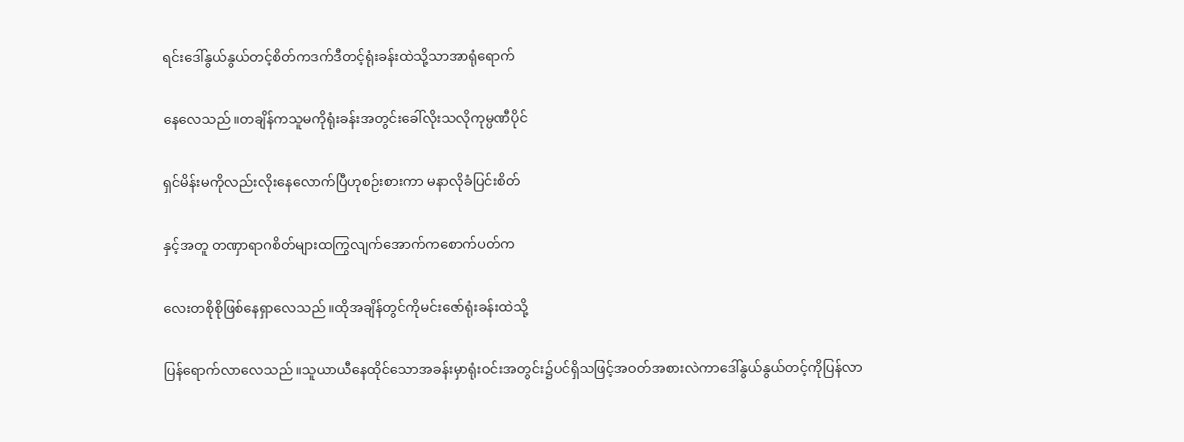ရင်းဒေါ်နွယ်နွယ်တင့်စိတ်ကဒက်ဒီတင့်ရုံးခန်းထဲသို့သာအာရုံရောက်

နေလေသည်။တချိန်ကသူမကိုရုံးခန်းအတွင်းခေါ်လိုးသလိုကုမ္ပဏီပိုင်

ရှင်မိန်းမကိုလည်းလိုးနေလောက်ပြီဟုစဉ်းစားကာ မနာလိုခံပြင်းစိတ်

နှင့်အတူ တဏှာရာဂစိတ်များထကြွလျက်အောက်ကစောက်ပတ်က

လေးတစိုစိုဖြစ်နေရှာလေသည်။ထိုအချိန်တွင်ကိုမင်းဇော်ရုံးခန်းထဲသို့

ပြန်ရောက်လာလေသည်။သူယာယီနေထိုင်သောအခန်းမှာရုံးဝင်းအတွင်း၌ပင်ရှိသဖြင့်အဝတ်အစားလဲကာဒေါ်နွယ်နွယ်တင့်ကိုပြန်လာ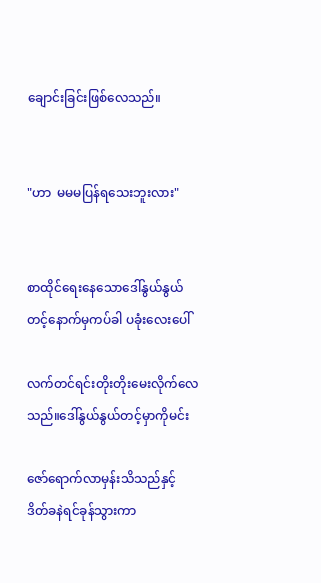ချောင်းခြင်းဖြစ်လေသည်။


"ဟာ  မမမပြန်ရသေးဘူးလား"


စာထိုင်ရေးနေသောဒေါ်နွယ်နွယ်တင့်နောက်မှကပ်ခါ ပခုံးလေးပေါ်

လက်တင်ရင်းတိုးတိုးမေးလိုက်လေသည်။ဒေါ်နွယ်နွယ်တင့်မှာကိုမင်း

ဇော်ရောက်လာမှန်းသိသည်နှင့် ဒိတ်ခနဲရင်ခုန်သွားကာ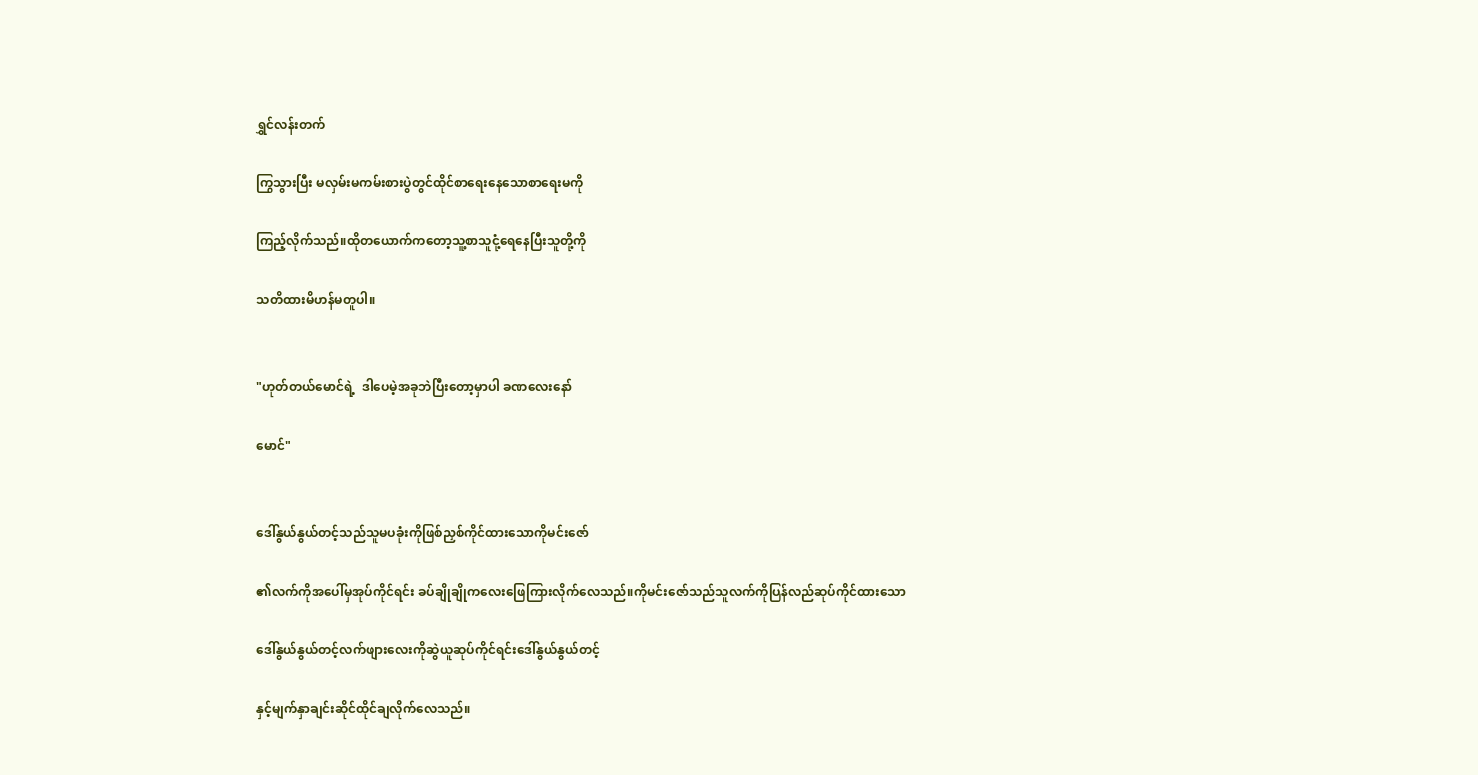ရွှင်လန်းတက်

ကြွသွားပြီး မလှမ်းမကမ်းစားပွဲတွင်ထိုင်စာရေးနေသောစာရေးမကို

ကြည့်လိုက်သည်။ထိုတယောက်ကတော့သူ့စာသူငုံ့ရေနေပြီးသူတို့ကို

သတိထားမိဟန်မတူပါ။


"ဟုတ်တယ်မောင်ရဲ့  ဒါပေမဲ့အခုဘဲပြီးတော့မှာပါ ခဏလေးနော်

မောင်"


ဒေါ်နွယ်နွယ်တင့်သည်သူမပခုံးကိုဖြစ်ညှစ်ကိုင်ထားသောကိုမင်းဇော်

၏လက်ကိုအပေါ်မှအုပ်ကိုင်ရင်း ခပ်ချိုချိုကလေးဖြေကြားလိုက်လေသည်။ကိုမင်းဇော်သည်သူလက်ကိုပြန်လည်ဆုပ်ကိုင်ထားသော

ဒေါ်နွယ်နွယ်တင့်လက်ဖျားလေးကိုဆွဲယူဆုပ်ကိုင်ရင်းဒေါ်နွယ်နွယ်တင့်

နှင့်မျက်နှာချင်းဆိုင်ထိုင်ချလိုက်လေသည်။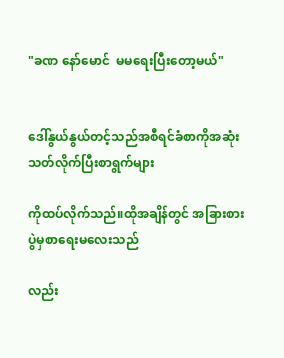"ခဏ နော်မောင်  မမရေးပြီးတော့မယ်"


ဒေါ်နွယ်နွယ်တင့်သည်အစီရင်ခံစာကိုအဆုံးသတ်လိုက်ပြီးစာရွက်များ

ကိုထပ်လိုက်သည်။ထိုအချိန်တွင် အခြားစားပွဲမှစာရေးမလေးသည်

လည်း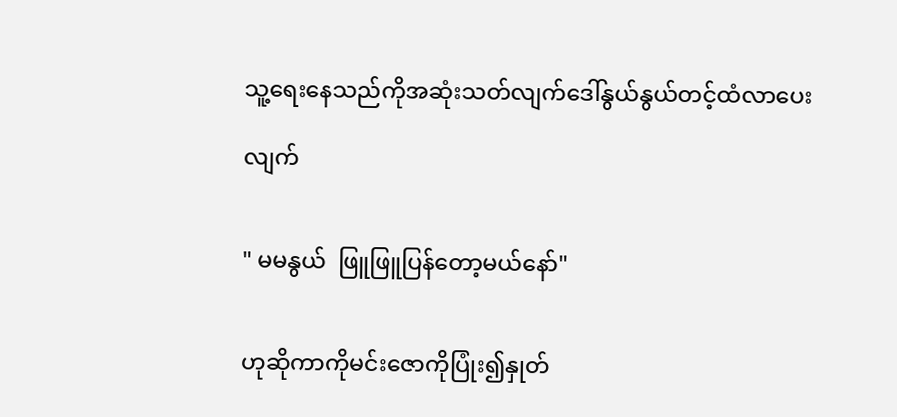သူ့ရေးနေသည်ကိုအဆုံးသတ်လျက်ဒေါ်နွယ်နွယ်တင့်ထံလာပေး

လျက်


" မမနွယ်  ဖြူဖြူပြန်တော့မယ်နော်"


ဟုဆိုကာကိုမင်းဇောကိုပြုံး၍နှုတ်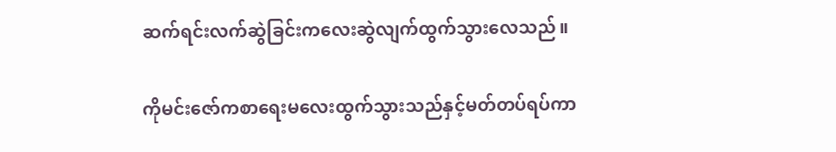ဆက်ရင်းလက်ဆွဲခြင်းကလေးဆွဲလျက်ထွက်သွားလေသည်။

ကိုမင်းဇော်ကစာရေးမလေးထွက်သွားသည်နှင့်မတ်တပ်ရပ်ကာ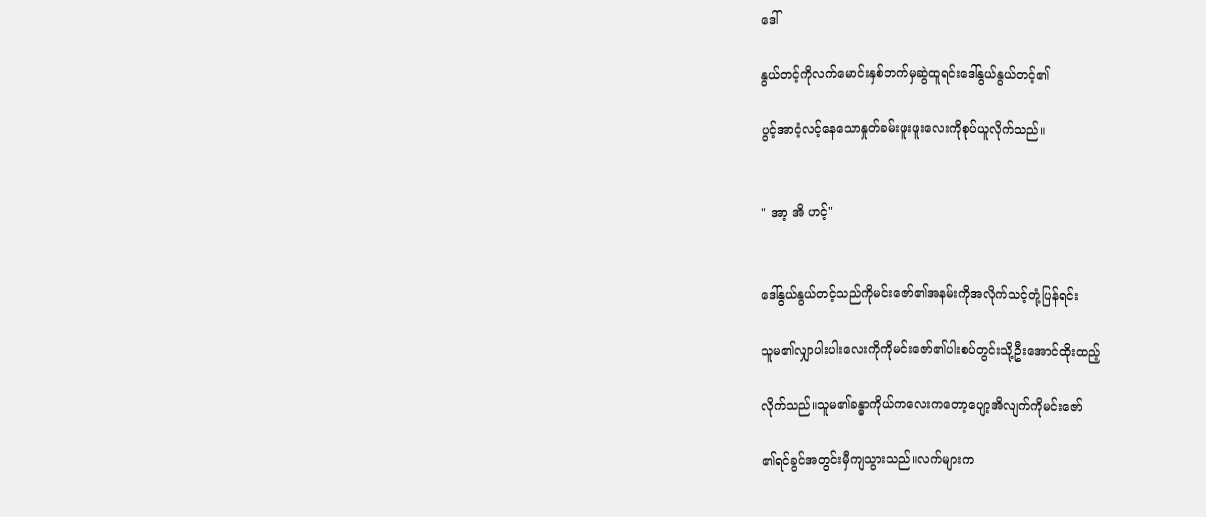ဒေါ်

နွယ်တင့်ကိုလက်မောင်းနှစ်ဘက်မှဆွဲထူရင်းဒေါ်နွယ်နွယ်တင့်၏

ပွင့်အာငံ့လင့်နေသောနှုတ်ခမ်းဖူးဖူးလေးကိုစုပ်ယူလိုက်သည်။


" အာ့ အိ ဟင့်"


ဒေါ်နွယ်နွယ်တင့်သည်ကိုမင်းဇော်၏အနမ်းကိုအလိုက်သင့်တုံ့ပြန်ရင်း

သူမ၏လျှာပါးပါးလေးကိုကိုမင်းဇော်၏ပါးစပ်တွင်းသို့ဦးအောင်ထိုးထည့်

လိုက်သည်။သူမ၏ခန္ဓာကိုယ်ကလေးကတော့ပျော့အိလျက်ကိုမင်းဇော်

၏ရင်ခွင်အတွင်းမှီကျသွားသည်။လက်များက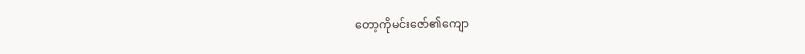တော့ကိုမင်းဇော်၏ကျော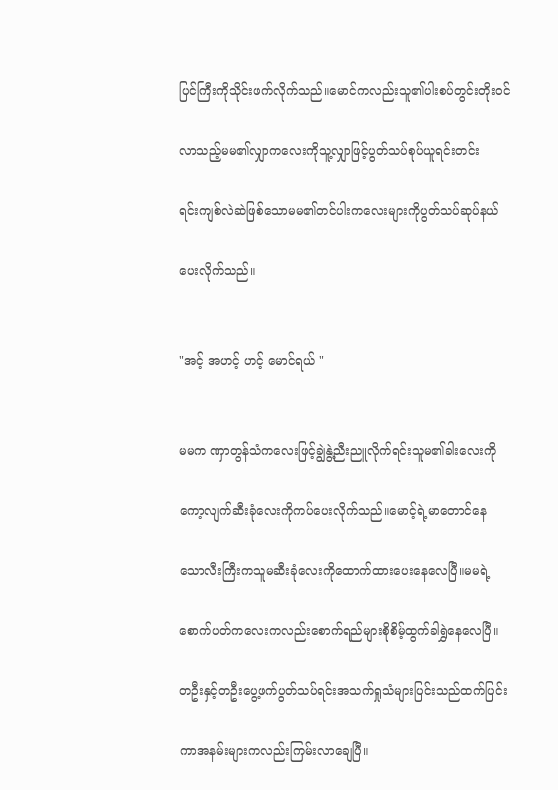ပြင်ကြီးကိုသိုင်းဖက်လိုက်သည်။မောင်ကလည်းသူ၏ပါးစပ်တွင်းတိုးဝင်

လာသည့်မမ၏လျှာကလေးကိုသူ့လျှာဖြင့်ပွတ်သပ်စုပ်ယူရင်းတင်း

ရင်းကျစ်လဲဆဲဖြစ်သောမမ၏တင်ပါးကလေးများကိုပွတ်သပ်ဆုပ်နယ်

ပေးလိုက်သည်။


"အင့် အဟင့် ဟင့် မောင်ရယ် "


မမက ဏှာတွန်သံကလေးဖြင့်ချွဲနွဲ့ညီးညူလိုက်ရင်းသူမ၏ခါးလေးကို

ကော့လျက်ဆီးခုံလေးကိုကပ်ပေးလိုက်သည်။မောင့်ရဲ့မာတောင်နေ

သောလီးကြီးကသူမဆီးခုံလေးကိုထောက်ထားပေးနေလေပြီ။မမရဲ့

စောက်ပတ်ကလေးကလည်းစောက်ရည်များစိုစိမ့်ထွက်ခါရွှဲနေလေပြီ။

တဦးနှင့်တဦးပွေ့ဖက်ပွတ်သပ်ရင်းအသက်ရှုသံများပြင်းသည်ထက်ပြင်း

ကာအနမ်းများကလည်းကြမ်းလာချေပြီ။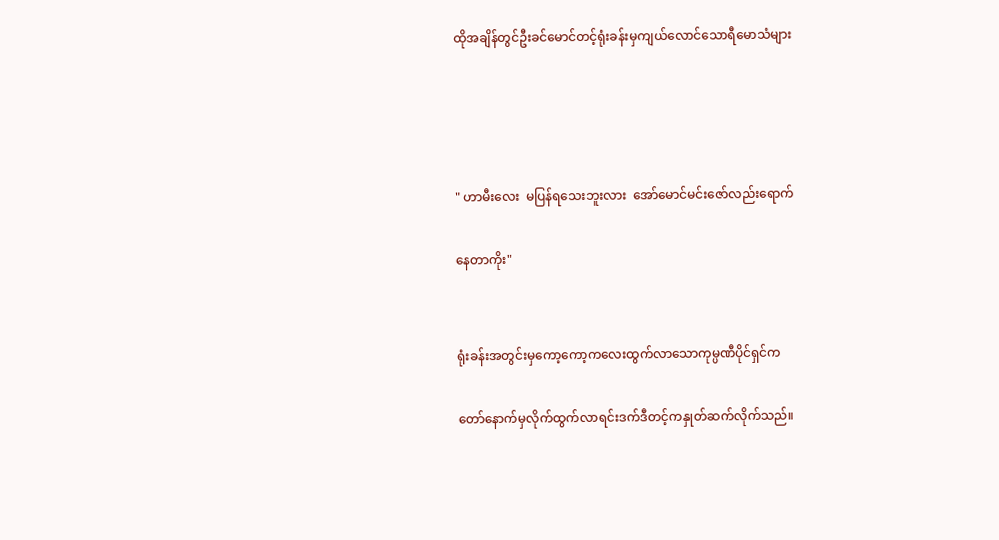ထိုအချိန်တွင်ဦးခင်မောင်တင့်ရုံးခန်းမှကျယ်လောင်သောရီမောသံများ




" ဟာမီးလေး  မပြန်ရသေးဘူးလား  အော်မောင်မင်းဇော်လည်းရောက်

နေတာကိုး"


ရုံးခန်းအတွင်းမှကော့ကော့ကလေးထွက်လာသောကုမ္ပဏီပိုင်ရှင်က

တော်နောက်မှလိုက်ထွက်လာရင်းဒက်ဒီတင့်ကနှုတ်ဆက်လိုက်သည်။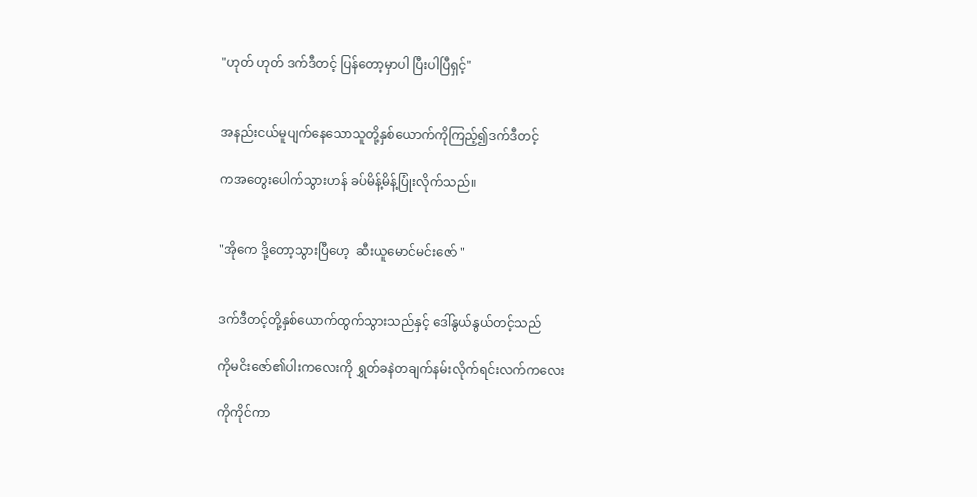"ဟုတ် ဟုတ် ဒက်ဒီတင့် ပြန်တော့မှာပါ ပြီးပါပြီရှင့်"


အနည်းငယ်မူပျက်နေသောသူတို့နှစ်ယောက်ကိုကြည့်၍ဒက်ဒီတင့်

ကအတွေးပေါက်သွားဟန် ခပ်မိန့်မိန့်ပြုံးလိုက်သည်။


"အိုကေ ဒို့တော့သွားပြီဟေ့  ဆီးယူမောင်မင်းဇော် "


ဒက်ဒီတင့်တို့နှစ်ယောက်ထွက်သွားသည်နှင့် ဒေါ်နွယ်နွယ်တင့်သည်

ကိုမငိးဇော်၏ပါးကလေးကို ရွှတ်ခနဲတချက်နမ်းလိုက်ရင်းလက်ကလေး

ကိုကိုင်ကာ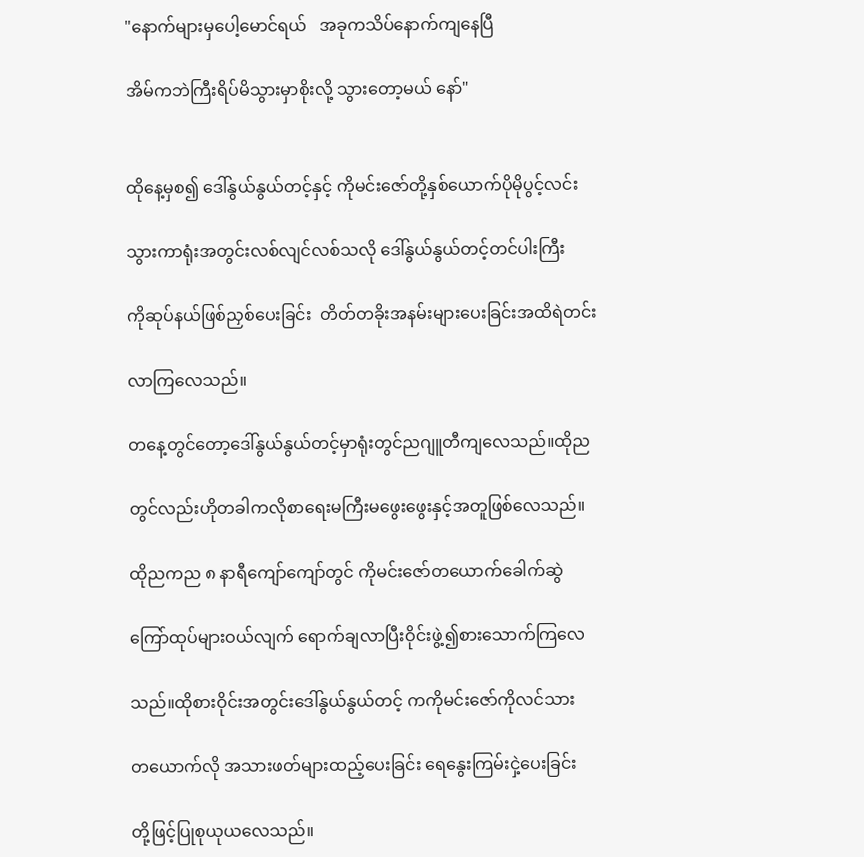"နောက်များမှပေါ့မောင်ရယ်   အခုကသိပ်နောက်ကျနေပြီ

အိမ်ကဘဲကြီးရိပ်မိသွားမှာစိုးလို့ သွားတော့မယ် နော်"


ထိုနေ့မှစ၍ ဒေါ်နွယ်နွယ်တင့်နှင့် ကိုမင်းဇော်တို့နှစ်ယောက်ပိုမိုပွင့်လင်း

သွားကာရုံးအတွင်းလစ်လျင်လစ်သလို ဒေါ်နွယ်နွယ်တင့်တင်ပါးကြီး

ကိုဆုပ်နယ်ဖြစ်ညှစ်ပေးခြင်း  တိတ်တခိုးအနမ်းများပေးခြင်းအထိရဲတင်း

လာကြလေသည်။

တနေ့တွင်တော့ဒေါ်နွယ်နွယ်တင့်မှာရုံးတွင်ညဂျူတီကျလေသည်။ထိုည

တွင်လည်းဟိုတခါကလိုစာရေးမကြီးမဖွေးဖွေးနှင့်အတူဖြစ်လေသည်။

ထိုညကည ၈ နာရီကျော်ကျော်တွင် ကိုမင်းဇော်တယောက်ခေါက်ဆွဲ

ကြော်ထုပ်များဝယ်လျက် ရောက်ချလာပြီးဝိုင်းဖွဲ့၍စားသောက်ကြလေ

သည်။ထိုစားဝိုင်းအတွင်းဒေါ်နွယ်နွယ်တင့် ကကိုမင်းဇော်ကိုလင်သား

တယောက်လို အသားဖတ်များထည့်ပေးခြင်း ရေနွေးကြမ်းငှဲ့ပေးခြင်း

တို့ဖြင့်ပြုစုယုယလေသည်။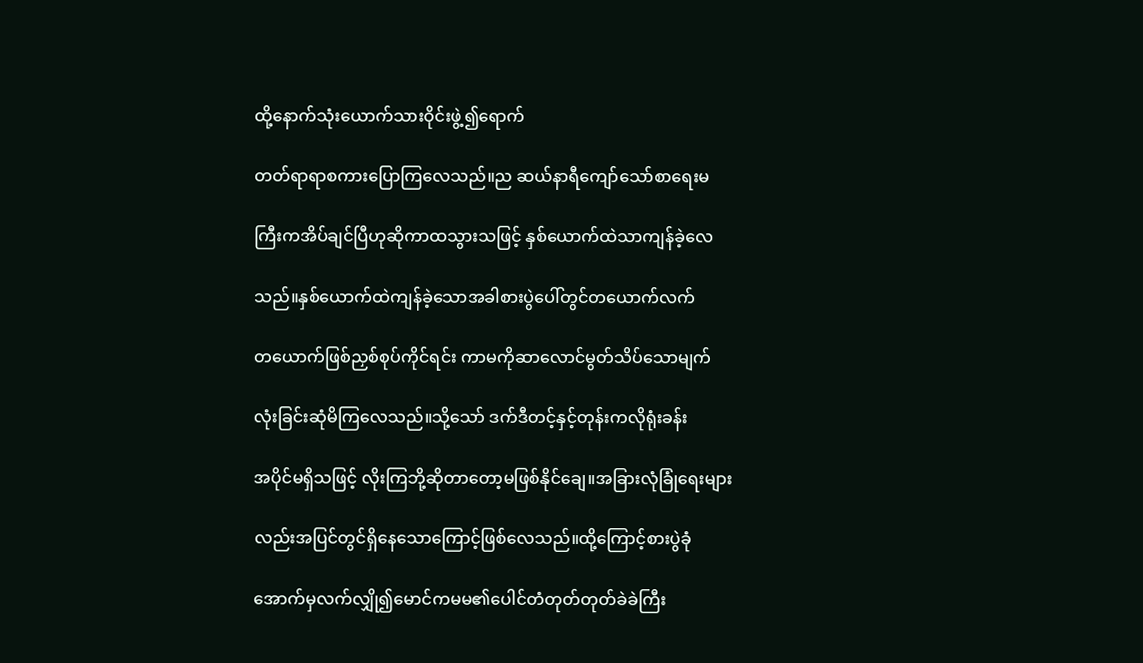ထို့နောက်သုံးယောက်သားဝိုင်းဖွဲ့၍ရောက်

တတ်ရာရာစကားပြောကြလေသည်။ည ဆယ်နာရီကျော်သော်စာရေးမ

ကြီးကအိပ်ချင်ပြီဟုဆိုကာထသွားသဖြင့် နှစ်ယောက်ထဲသာကျန်ခဲ့လေ

သည်။နှစ်ယောက်ထဲကျန်ခဲ့သောအခါစားပွဲပေါ်တွင်တယောက်လက်

တယောက်ဖြစ်ညှစ်စုပ်ကိုင်ရင်း ကာမကိုဆာလောင်မွတ်သိပ်သောမျက်

လုံးခြင်းဆုံမိကြလေသည်။သို့သော် ဒက်ဒီတင့်နှင့်တုန်းကလိုရုံးခန်း

အပိုင်မရှိသဖြင့် လိုးကြဘို့ဆိုတာတော့မဖြစ်နိုင်ချေ။အခြားလုံခြုံရေးများ

လည်းအပြင်တွင်ရှိနေသောကြောင့်ဖြစ်လေသည်။ထို့ကြောင့်စားပွဲခုံ

အောက်မှလက်လျှို၍မောင်ကမမ၏ပေါင်တံတုတ်တုတ်ခဲခဲကြီး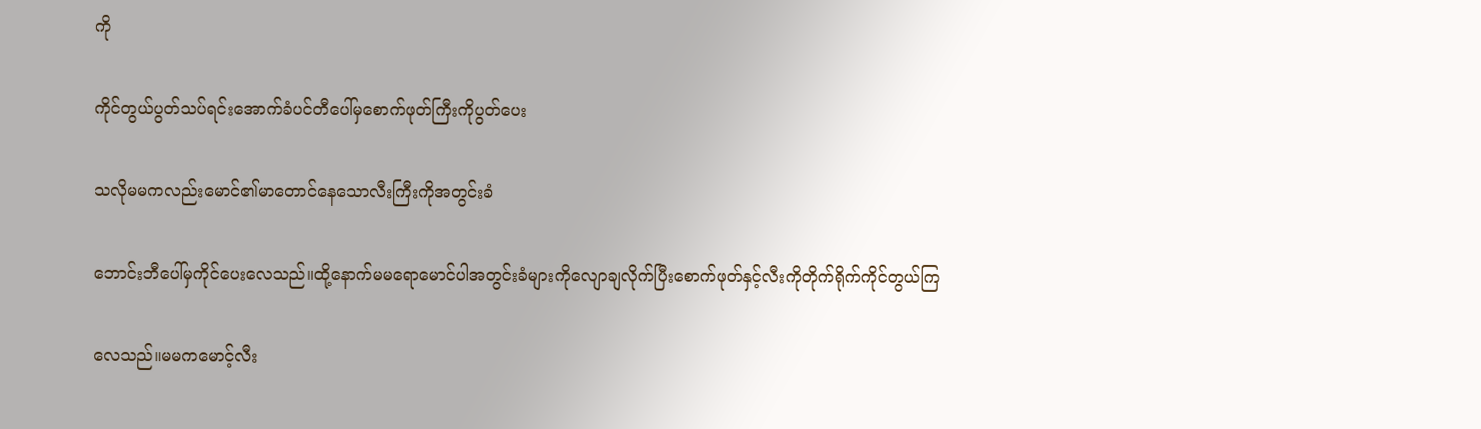ကို

ကိုင်တွယ်ပွတ်သပ်ရင်းအောက်ခံပင်တီပေါ်မှစောက်ဖုတ်ကြီးကိုပွတ်ပေး

သလိုမမကလည်းမောင်၏မာတောင်နေသောလီးကြီးကိုအတွင်းခံ

ဘောင်းဘီပေါ်မှကိုင်ပေးလေသည်။ထို့နောက်မမရောမောင်ပါအတွင်းခံများကိုလျောချလိုက်ပြီးစောက်ဖုတ်နှင့်လီးကိုတိုက်ရိုက်ကိုင်တွယ်ကြ

လေသည်။မမကမောင့်လီး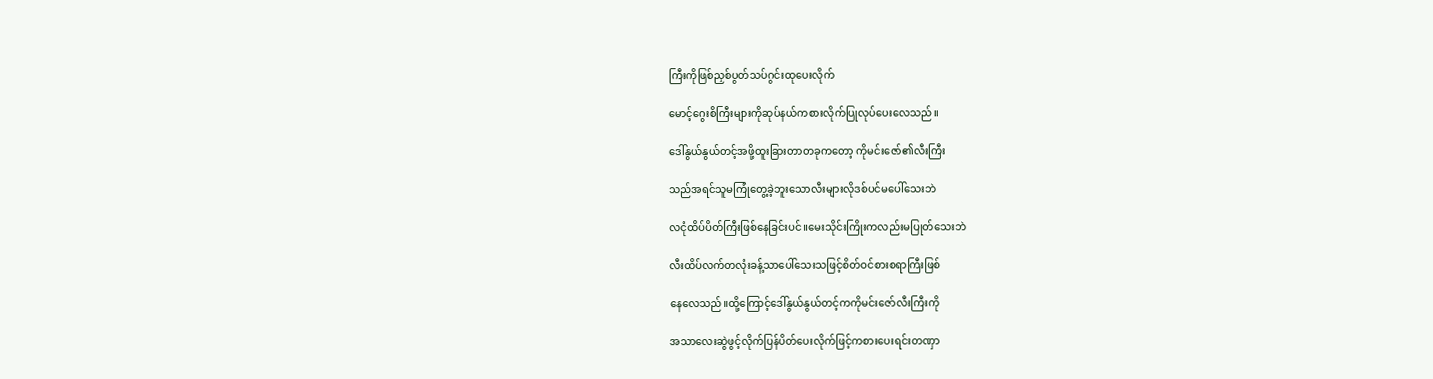ကြီးကိုဖြစ်ညှစ်ပွတ်သပ်ဂွင်းထုပေးလိုက်

မောင့်ဂွေးစိကြီးများကိုဆုပ်နယ်ကစားလိုက်ပြုလုပ်ပေးလေသည်။

ဒေါ်နွယ်နွယ်တင့်အဖို့ထူးခြားတာတခုကတော့ ကိုမင်းဇော်၏လီးကြီး

သည်အရင်သူမကြုံတွေ့ခဲ့ဘူးသောလီးများလိုဒစ်ပင်မပေါ်သေးဘဲ

လငုံထိပ်ပိတ်ကြီးဖြစ်နေခြင်းပင်။မေးသိုင်းကြိုးကလည်းမပြုတ်သေးဘဲ

လီးထိပ်လက်တလုံးခန့်သာပေါ်သေးသဖြင့်စိတ်ဝင်စားစရာကြီးဖြစ်

နေလေသည်။ထို့ကြောင့်ဒေါ်နွယ်နွယ်တင့်ကကိုမင်းဇော်လီးကြီးကို

အသာလေးဆွဲဖွင့်လိုက်ပြန်ပိတ်ပေးလိုက်ဖြင့်ကစားပေးရင်းတဏှာ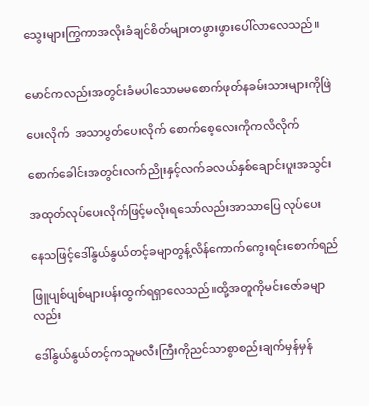သွေးများကြွကာအလိုးခံချင်စိတ်များတဖွားဖွားပေါ်လာလေသည်။


မောင်ကလည်းအတွင်းခံမပါသောမမစောက်ဖုတ်နခမ်းသားများကိုဖြဲ

ပေးလိုက်  အသာပွတ်ပေးလိုက် စောက်စေ့လေးကိုကလိလိုက်

စောက်ခေါင်းအတွင်းလက်ညိုးနှင့်လက်ခလယ်နှစ်ချောင်းပူးအသွင်း

အထုတ်လုပ်ပေးလိုက်ဖြင့်မလိုးရသော်လည်းအာသာပြေ လုပ်ပေး

နေသဖြင့်ဒေါ်နွယ်နွယ်တင့်ခမျာတွန့်လိန်ကောက်ကွေးရင်းစောက်ရည်

ဖြူပျစ်ပျစ်များပန်းထွက်ရရှာလေသည်။ထို့အတူကိုမင်းဇော်ခမျာလည်း

ဒေါ်နွယ်နွယ်တင့်ကသူမလီးကြီးကိုညင်သာစွာစည်းချက်မှန်မှန်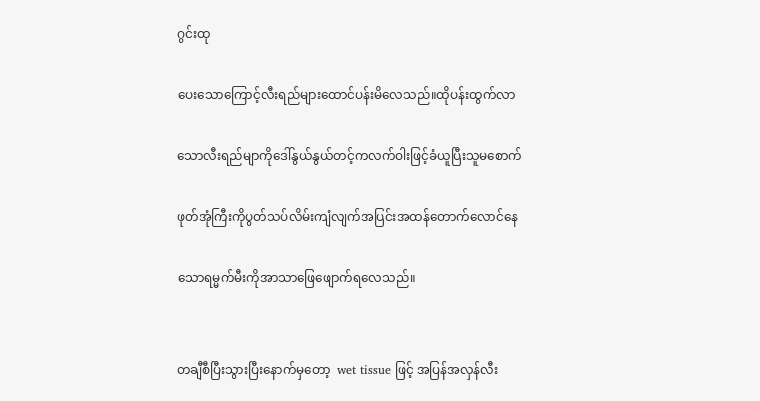ဂွင်းထု

ပေးသောကြောင့်လီးရည်များထောင်ပန်းမိလေသည်။ထိုပန်းထွက်လာ

သောလီးရည်မျာကိုဒေါ်နွယ်နွယ်တင့်ကလက်ဝါးဖြင့်ခံယူပြီးသူမစောက်

ဖုတ်အုံကြီးကိုပွတ်သပ်လိမ်းကျံလျက်အပြင်းအထန်တောက်လောင်နေ

သောရမ္မက်မီးကိုအာသာဖြေဖျောက်ရလေသည်။


တချီစီပြီးသွားပြီးနောက်မှတော့  wet tissue ဖြင့် အပြန်အလှန်လီး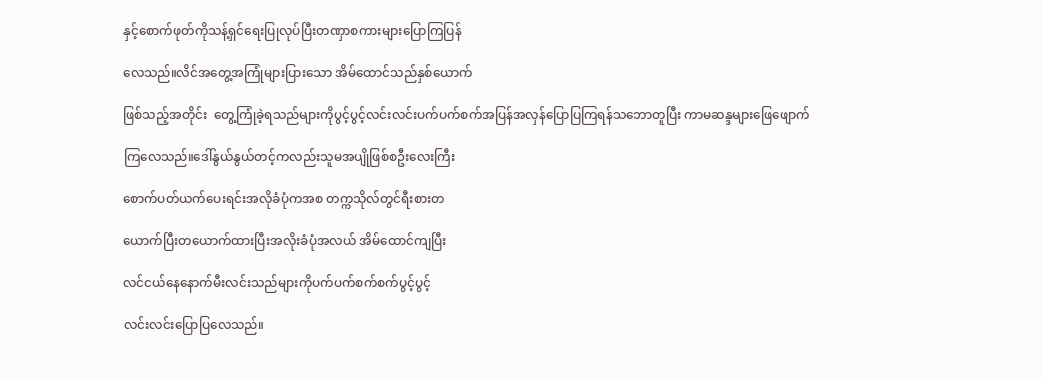နှင့်စောက်ဖုတ်ကိုသန့်ရှင်ရေးပြုလုပ်ပြီးတဏှာစကားများပြောကြပြန်

လေသည်။လိင်အတွေ့အကြုံများပြားသော အိမ်ထောင်သည်နှစ်ယောက်

ဖြစ်သည့်အတိုင်း  တွေ့ကြုံခဲ့ရသည်များကိုပွင့်ပွင့်လင်းလင်းပက်ပက်စက်အပြန်အလှန်ပြောပြကြရန်သဘောတူပြီး ကာမဆန္ဒများဖြေဖျောက်

ကြလေသည်။ဒေါ်နွယ်နွယ်တင့်ကလည်းသူမအပျိုဖြစ်စဦးလေးကြီး

စောက်ပတ်ယက်ပေးရင်းအလိုခံပုံကအစ တက္ကသိုလ်တွင်ရီးစားတ

ယောက်ပြီးတယောက်ထားပြီးအလိုးခံပုံအလယ် အိမ်ထောင်ကျပြီး

လင်ငယ်နေနောက်မီးလင်းသည်များကိုပက်ပက်စက်စက်ပွင့်ပွင့်

လင်းလင်းပြောပြလေသည်။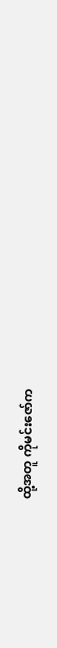ထို့အတူ ကိုမင်းဇော်က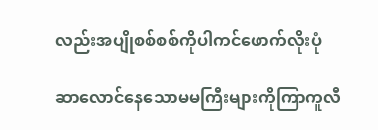လည်းအပျိုစစ်စစ်ကိုပါကင်ဖောက်လိုးပုံ

ဆာလောင်နေသောမမကြီးများကိုကြာကူလီ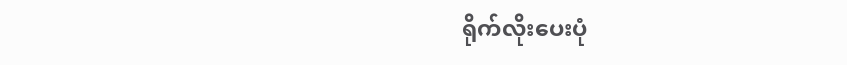ရိုက်လိုးပေးပုံ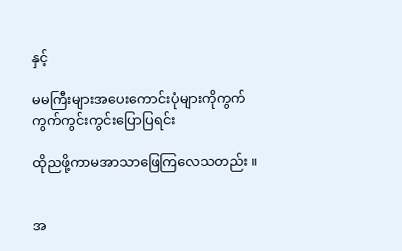နှင့်

မမကြီးများအပေးကောင်းပုံများကိုကွက်ကွက်ကွင်းကွင်းပြောပြရင်း

ထိုညဖို့ကာမအာသာဖြေကြလေသတည်း ။


အ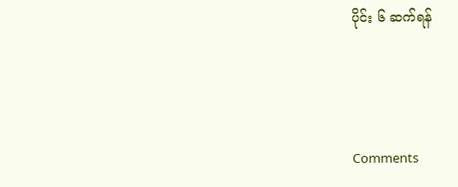ပိုင်း ၆ ဆက်ရန်




Comments